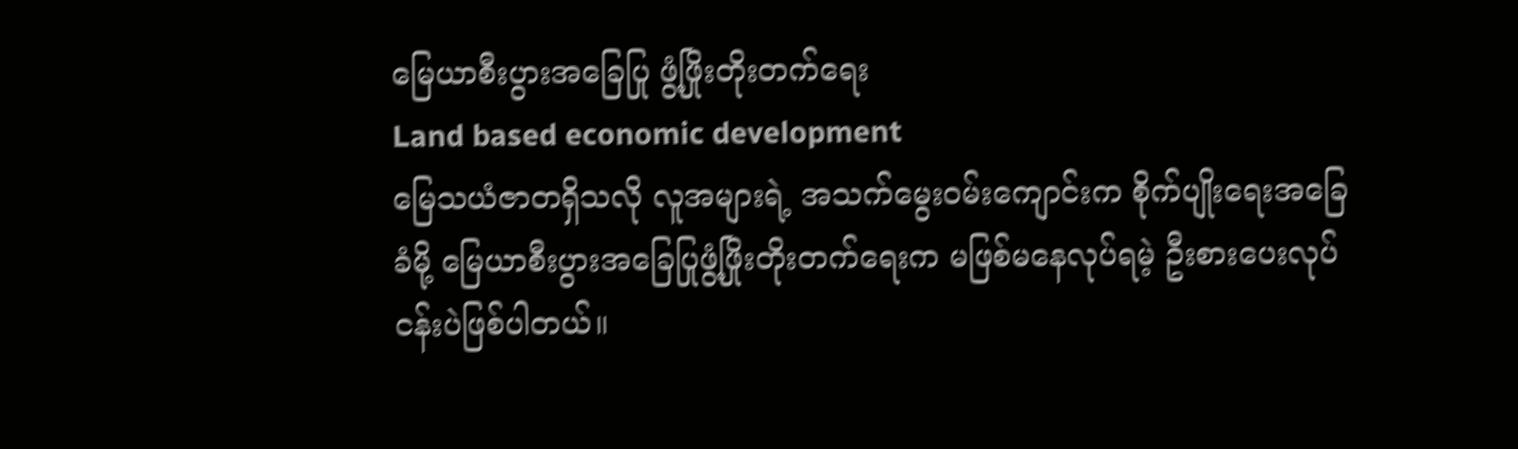မြေယာစီးပွားအခြေပြု ဖွံ့ဖြိုးတိုးတက်ရေး
Land based economic development
မြေသယံဇာတရှိသလို လူအများရဲ့ အသက်မွေးဝမ်းကျောင်းက စိုက်ပျိုးရေးအခြေခံမို့ မြေယာစီးပွားအခြေပြုဖွံ့ဖြိုးတိုးတက်ရေးက မဖြစ်မနေလုပ်ရမဲ့ ဦးစားပေးလုပ်ငန်းပဲဖြစ်ပါတယ်။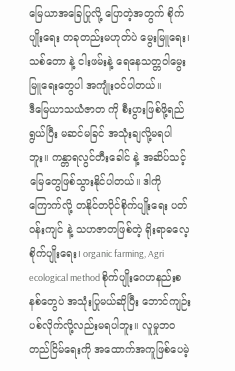မြေယာအခြေပြုလို့ ပြောတဲ့အတွက် စိုက်ပျိုးရေး တခုတည်းမဟုတ်ပဲ မွေးမြူရေး၊ သစ်တော နဲ့ ငါးဖမ်းနဲ့ ရေနေသတ္တဝါမွေးမြူရေးတွေပါ အကျုံးဝင်ပါတယ်။
ဒီမြေယာသယံဇာတ ကို စီးပွားဖြစ်ဖို့ရည်ရွယ်ပြီး မဆင်မခြင် အသုံးချလို့မရပါဘူး။ ကန္တာရလွင်တီးခေါင် နဲ့ အဆိပ်သင့်မြေတွေဖြစ်သွားနိုင်ပါတယ်။ ဒါကို ကြောက်လို့ တနိုင်တပိုင်စိုက်ပျိုးရေး ပတ်ဝန်းကျင် နဲ့ သဟဇာတဖြစ်တဲ့ ရိုးရာဓလေ့စိုက်ပျိုးရေး၊ organic farming, Agri ecological method စိုက်ပျိုးဂေဟနည်းစနစ်တွေပဲ အသုံးပြုမယ်ဆိုပြီး ဘောင်ကျဉ်းပစ်လိုက်လို့လည်းမရပါဘူး။ လူမှုဘဝတည်ငြိမ်ရေးကို အထောက်အကူဖြစ်ပေမဲ့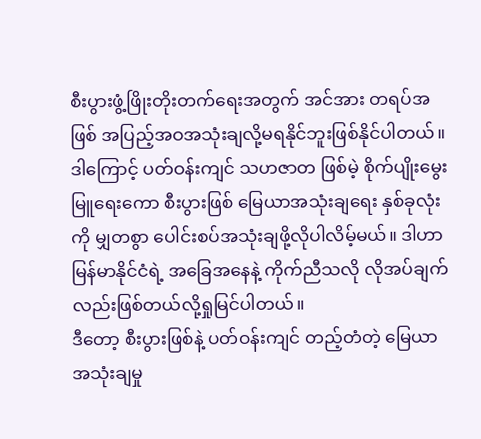စီးပွားဖွံ့ဖြိုးတိုးတက်ရေးအတွက် အင်အား တရပ်အဖြစ် အပြည့်အဝအသုံးချလို့မရနိုင်ဘူးဖြစ်နိုင်ပါတယ်။ ဒါကြောင့် ပတ်ဝန်းကျင် သဟဇာတ ဖြစ်မဲ့ စိုက်ပျိုးမွေးမြူရေးကော စီးပွားဖြစ် မြေယာအသုံးချရေး နှစ်ခုလုံးကို မျှတစွာ ပေါင်းစပ်အသုံးချဖို့လိုပါလိမ့်မယ်။ ဒါဟာ မြန်မာနိုင်ငံရဲ့ အခြေအနေနဲ့ ကိုက်ညီသလို လိုအပ်ချက်လည်းဖြစ်တယ်လို့ရှုမြင်ပါတယ်။
ဒီတော့ စီးပွားဖြစ်နဲ့ ပတ်ဝန်းကျင် တည့်တံတဲ့ မြေယာအသုံးချမှု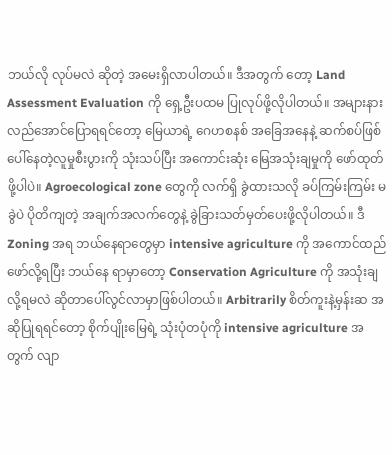ဘယ်လို လုပ်မလဲ ဆိုတဲ့ အမေးရှိလာပါတယ်။ ဒီအတွက် တော့ Land Assessment Evaluation ကို ရှေ့ဦးပထမ ပြုလုပ်ဖို့လိုပါတယ်။ အများနားလည်အောင်ပြောရရင်တော့ မြေယာရဲ့ ဂေဟစနစ် အခြေအနေနဲ့ ဆက်စပ်ဖြစ်ပေါ်နေတဲ့လူမှုစီးပွားကို သုံးသပ်ပြီး အကောင်းဆုံး မြေအသုံးချမှုကို ဖော်ထုတ်ဖို့ပါပဲ။ Agroecological zone တွေကို လက်ရှိ ခွဲထားသလို ခပ်ကြမ်းကြမ်း မခွဲပဲ ပိုတိကျတဲ့ အချက်အလက်တွေနဲ့ ခွဲခြားသတ်မှတ်ပေးဖို့လိုပါတယ်။ ဒီZoning အရ ဘယ်နေရာတွေမှာ intensive agriculture ကို အကောင်ထည်ဖော်လို့ရပြီး ဘယ်နေ ရာမှာတော့ Conservation Agriculture ကို အသုံးချလို့ရမလဲ ဆိုတာပေါ်လွင်လာမှာဖြစ်ပါတယ်။ Arbitrarily စိတ်ကူးနဲ့မှန်းဆ အဆိုပြုရရင်တော့ စိုက်ပျိုးမြေရဲ့ သုံးပုံတပုံကို intensive agriculture အတွက် လျာ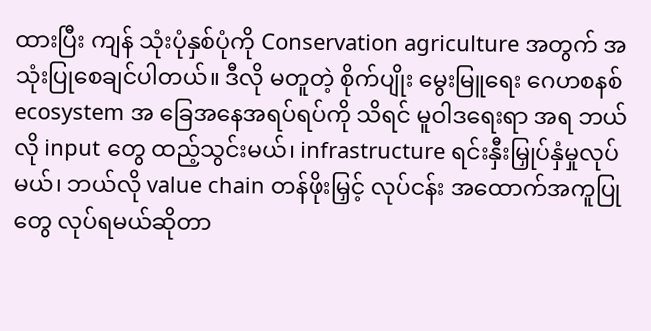ထားပြီး ကျန် သုံးပုံနှစ်ပုံကို Conservation agriculture အတွက် အသုံးပြုစေချင်ပါတယ်။ ဒီလို မတူတဲ့ စိုက်ပျိုး မွေးမြူရေး ဂေဟစနစ် ecosystem အ ခြေအနေအရပ်ရပ်ကို သိရင် မူဝါဒရေးရာ အရ ဘယ်လို input တွေ ထည့်သွင်းမယ်၊ infrastructure ရင်းနှီးမြှုပ်နှံမှုလုပ်မယ်၊ ဘယ်လို value chain တန်ဖိုးမြှင့် လုပ်ငန်း အထောက်အကူပြုတွေ လုပ်ရမယ်ဆိုတာ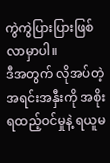ကွဲကွဲပြားပြားဖြစ်လာမှာပါ။
ဒီအတွက် လိုအပ်တဲ့အရင်းအနှီးကို အစိုးရထည့်ဝင်မှုနဲ့ ရယူမ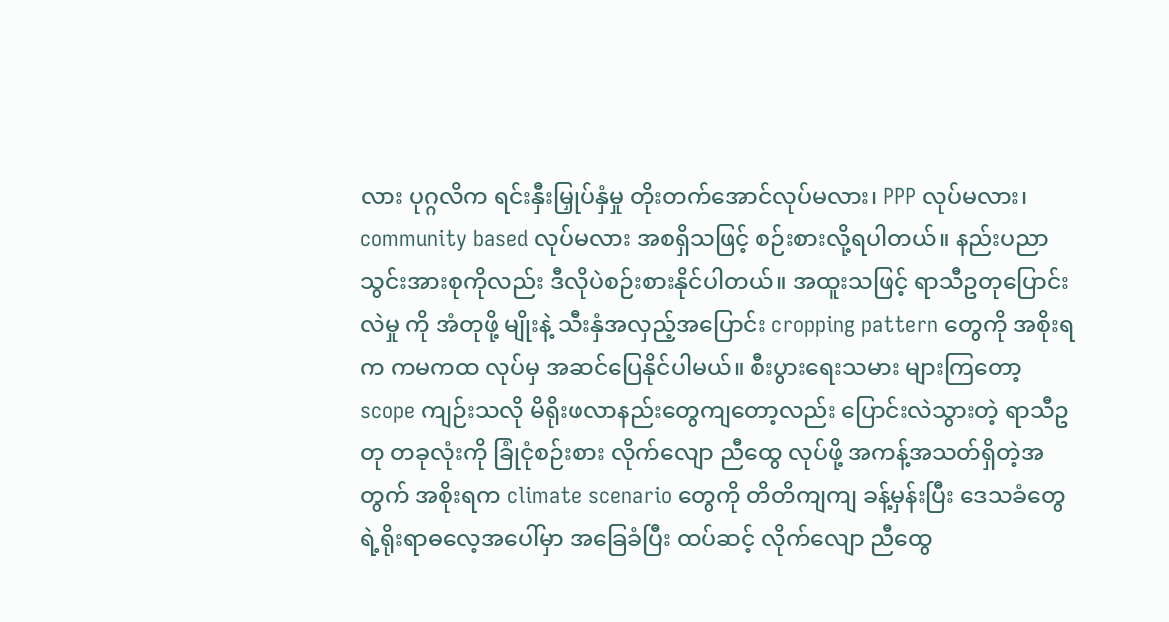လား ပုဂ္ဂလိက ရင်းနှီးမြှုပ်နှံမှု တိုးတက်အောင်လုပ်မလား၊ PPP လုပ်မလား၊ community based လုပ်မလား အစရှိသဖြင့် စဉ်းစားလို့ရပါတယ်။ နည်းပညာသွင်းအားစုကိုလည်း ဒီလိုပဲစဉ်းစားနိုင်ပါတယ်။ အထူးသဖြင့် ရာသီဥတုပြောင်းလဲမှု ကို အံတုဖို့ မျိုးနဲ့ သီးနှံအလှည့်အပြောင်း cropping pattern တွေကို အစိုးရက ကမကထ လုပ်မှ အဆင်ပြေနိုင်ပါမယ်။ စီးပွားရေးသမား များကြတော့ scope ကျဉ်းသလို မိရိုးဖလာနည်းတွေကျတော့လည်း ပြောင်းလဲသွားတဲ့ ရာသီဥတု တခုလုံးကို ခြုံငုံစဉ်းစား လိုက်လျော ညီထွေ လုပ်ဖို့ အကန့်အသတ်ရှိတဲ့အတွက် အစိုးရက climate scenario တွေကို တိတိကျကျ ခန့်မှန်းပြီး ဒေသခံတွေရဲ့ရိုးရာဓလေ့အပေါ်မှာ အခြေခံပြီး ထပ်ဆင့် လိုက်လျော ညီထွေ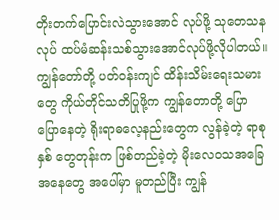တိုးတက်ပြောင်းလဲသွားအောင် လုပ်ဖို့ သုတေသနလုပ် ထပ်မံဆန်းသစ်သွားအောင်လုပ်ဖို့လိုပါတယ်။ ကျွန်တော်တို့ ပတ်ဝန်းကျင် ထိန်းသိမ်းရေးသမားတွေ ကိုယ်တိုင်သတိပြုဖို့က ကျွန်တောတို့ ပြောပြောနေတဲ့ ရိုးရာဓလေ့နည်းတွေက လွန်ခဲ့တဲ့ ရာစုနှစ် တွေတုန်းက ဖြစ်တည်ခဲ့တဲ့ မိုးလေဝသအခြေအနေတွေ အပေါ်မှာ မူတည်ပြီး ကျွန်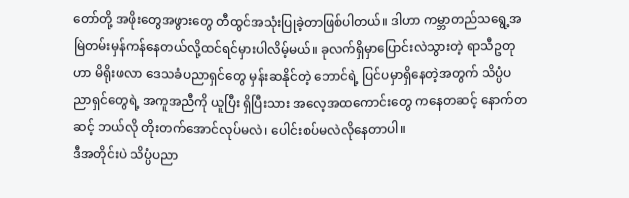တော်တို့ အဖိုးတွေအဖွားတွေ တီထွင်အသုံးပြုခဲ့တာဖြစ်ပါတယ်။ ဒါဟာ ကမ္ဘာတည်သရွေ့အမြဲတမ်းမှန်ကန်နေတယ်လို့ထင်ရင်မှားပါလိမ့်မယ်။ ခုလက်ရှိမှာပြောင်းလဲသွားတဲ့ ရာသီဥတု ဟာ မိရိုးဖလာ ဒေသခံပညာရှင်တွေ မှန်းဆနိုင်တဲ့ ဘောင်ရဲ့ ပြင်ပမှာရှိနေတဲ့အတွက် သိပ္ပံပညာရှင်တွေရဲ့ အကူအညီကို ယူပြီး ရှိပြီးသား အလေ့အထကောင်းတွေ ကနေတဆင့် နောက်တဆင့် ဘယ်လို တိုးတက်အောင်လုပ်မလဲ၊ ပေါင်းစပ်မလဲလိုနေတာပါ။
ဒီအတိုင်းပဲ သိပ္ပံပညာ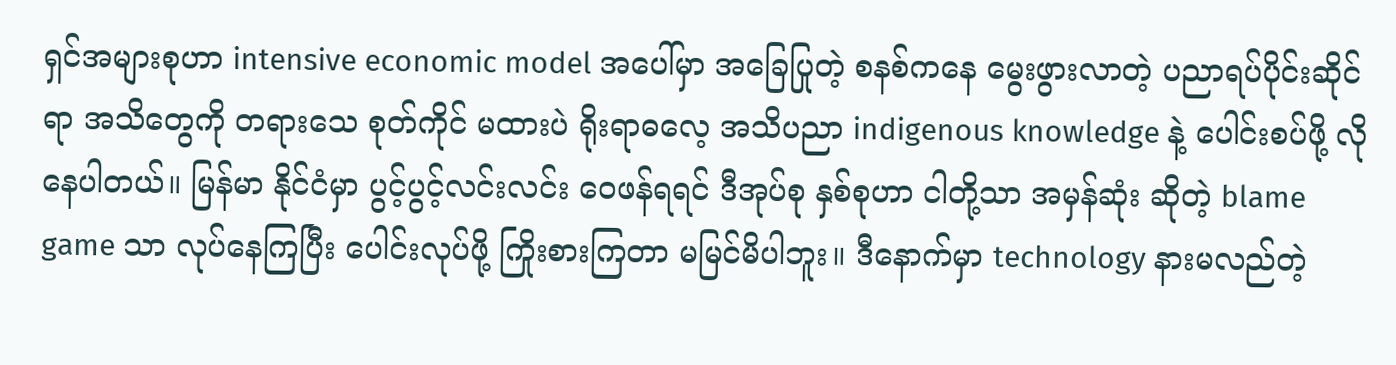ရှင်အများစုဟာ intensive economic model အပေါ်မှာ အခြေပြုတဲ့ စနစ်ကနေ မွေးဖွားလာတဲ့ ပညာရပ်ပိုင်းဆိုင်ရာ အသိတွေကို တရားသေ စုတ်ကိုင် မထားပဲ ရိုးရာဓလေ့ အသိပညာ indigenous knowledge နဲ့ ပေါင်းစပ်ဖို့ လိုနေပါတယ်။ မြန်မာ နိုင်ငံမှာ ပွင့်ပွင့်လင်းလင်း ဝေဖန်ရရင် ဒီအုပ်စု နှစ်စုဟာ ငါတို့သာ အမှန်ဆုံး ဆိုတဲ့ blame game သာ လုပ်နေကြပြီး ပေါင်းလုပ်ဖို့ ကြိုးစားကြတာ မမြင်မိပါဘူး။ ဒီနောက်မှာ technology နားမလည်တဲ့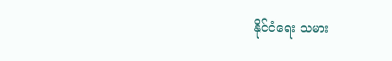နိုင်ငံရေး သမား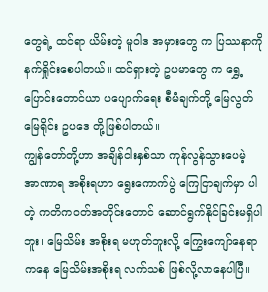တွေရဲ့ ထင်ရာ ယိမ်းတဲ့ မူဝါဒ အမှားတွေ က ပြဿနာကို နက်ရှိုင်းစေပါတယ်။ ထင်ရှားတဲ့ ဥပမာတွေ က ရွှေ့ပြောင်းတောင်ယာ ပပျောက်ရေး စီမံချက်တို့ မြေလွတ်မြေရိုင်း ဥပဒေ တို့ဖြစ်ပါတယ်။
ကျွန်တော်တို့ဟာ အချိန်ငါးနှစ်သာ ကုန်လွန်သွားပေမဲ့ အာဏာရ အစိုးရဟာ ရွေးကောက်ပွဲ ကြေငြာချက်မှာ ပါတဲ့ ကတိကဝတ်အတိုင်းတောင် ဆောင်ရွက်နိုင်ခြင်းမရှိပါဘူး၊ မြေသိမ်း အစိုးရ မဟုတ်ဘူးလို့ ကြွေးကျော်နေရာကနေ မြေသိမ်းအစိုးရ လက်သစ် ဖြစ်လို့လာနေပါပြီ။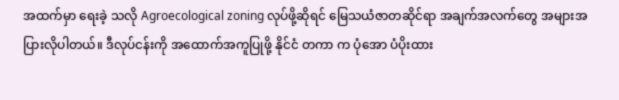အထက်မှာ ရေးခဲ့ သလို Agroecological zoning လုပ်ဖို့ဆိုရင် မြေသယံဇာတဆိုင်ရာ အချက်အလက်တွေ အများအပြားလိုပါတယ်။ ဒီလုပ်ငန်းကို အထောက်အကူပြုဖို့ နိုင်ငံ တကာ က ပုံအော ပံပိုးထား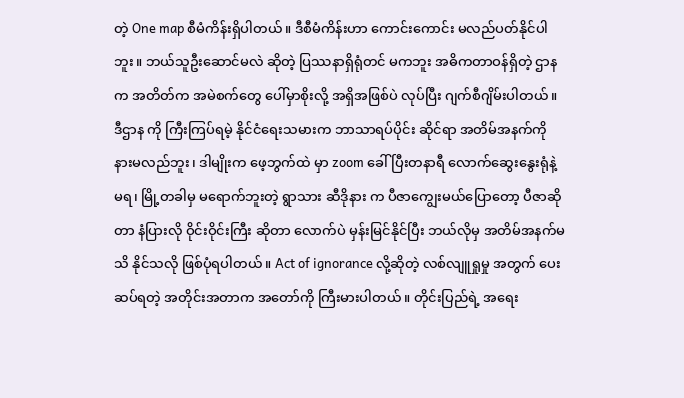တဲ့ One map စီမံကိန်းရှိပါတယ်။ ဒီစီမံကိန်းဟာ ကောင်းကောင်း မလည်ပတ်နိုင်ပါဘူး။ ဘယ်သူဦးဆောင်မလဲ ဆိုတဲ့ ပြဿနာရှိရုံတင် မကဘူး အဓိကတာဝန်ရှိတဲ့ ဌာနက အတိတ်က အမဲစက်တွေ ပေါ်မှာစိုးလို့ အရှိအဖြစ်ပဲ လုပ်ပြီး ဂျက်စီဂျိမ်းပါတယ်။ ဒီဌာန ကို ကြီးကြပ်ရမဲ့ နိုင်ငံရေးသမားက ဘာသာရပ်ပိုင်း ဆိုင်ရာ အတိမ်အနက်ကို နားမလည်ဘူး၊ ဒါမျိုးက ဖေ့ဘွက်ထဲ မှာ zoom ခေါ်ပြီးတနာရီ လောက်ဆွေးနွေးရုံနဲ့ မရ၊ မြို့တခါမှ မရောက်ဘူးတဲ့ ရွာသား ဆီဒိုနား က ပီဇာကျွေးမယ်ပြောတော့ ပီဇာဆိုတာ နံပြားလို ဝိုင်းဝိုင်းကြီး ဆိုတာ လောက်ပဲ မှန်းမြင်နိုင်ပြီး ဘယ်လိုမှ အတိမ်အနက်မသိ နိုင်သလို ဖြစ်ပုံရပါတယ်။ Act of ignorance လို့ဆိုတဲ့ လစ်လျူရှုမှု အတွက် ပေးဆပ်ရတဲ့ အတိုင်းအတာက အတော်ကို ကြီးမားပါတယ်။ တိုင်းပြည်ရဲ့ အရေး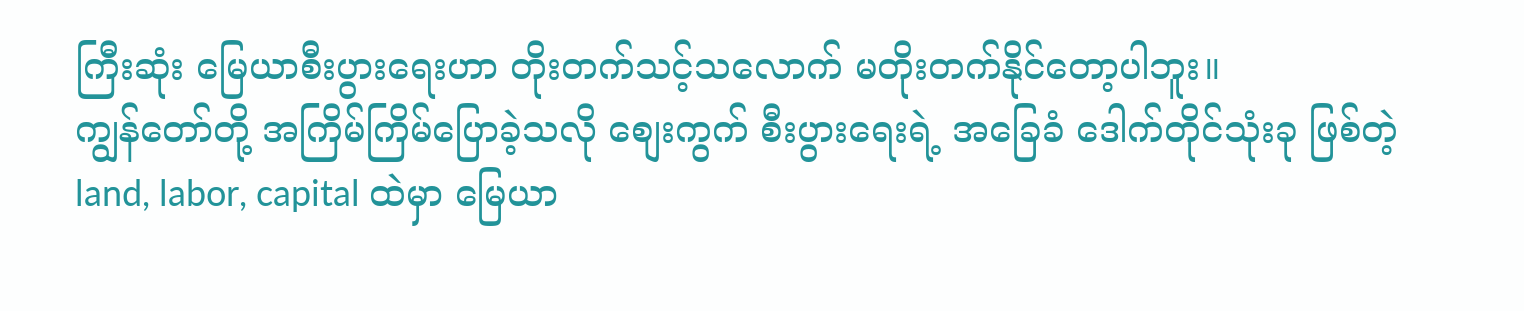ကြီးဆုံး မြေယာစီးပွားရေးဟာ တိုးတက်သင့်သလောက် မတိုးတက်နိုင်တော့ပါဘူး။
ကျွန်တော်တို့ အကြိမ်ကြိမ်ပြောခဲ့သလို စျေးကွက် စီးပွားရေးရဲ့ အခြေခံ ဒေါက်တိုင်သုံးခု ဖြစ်တဲ့ land, labor, capital ထဲမှာ မြေယာ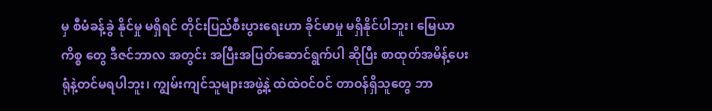မှ စီမံခန့်ခွဲ နိုင်မှု မရှိရင် တိုင်းပြည်စီးပွားရေးဟာ ခိုင်မာမှု မရှိနိုင်ပါဘူး၊ မြေယာ ကိစ္စ တွေ ဒီဇင်ဘာလ အတွင်း အပြီးအပြတ်ဆောင်ရွက်ပါ ဆိုပြီး စာထုတ်အမိန့်ပေးရုံနဲ့တင်မရပါဘူး၊ ကျွမ်းကျင်သူများအဖွဲ့နဲ့ ထဲထဲဝင်ဝင် တာဝန်ရှိသူတွေ ဘာ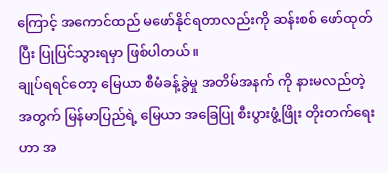ကြောင့် အကောင်ထည် မဖော်နိုင်ရတာလည်းကို ဆန်းစစ် ဖော်ထုတ်ပြီး ပြုပြင်သွားရမှာ ဖြစ်ပါတယ်။
ချုပ်ရရင်တော့ မြေယာ စီမံခန့်ခွဲမှု အတိမ်အနက် ကို နားမလည်တဲ့ အတွက် မြန်မာပြည်ရဲ့ မြေယာ အခြေပြု စီးပွားဖွံ့ဖြိုး တိုးတက်ရေးဟာ အ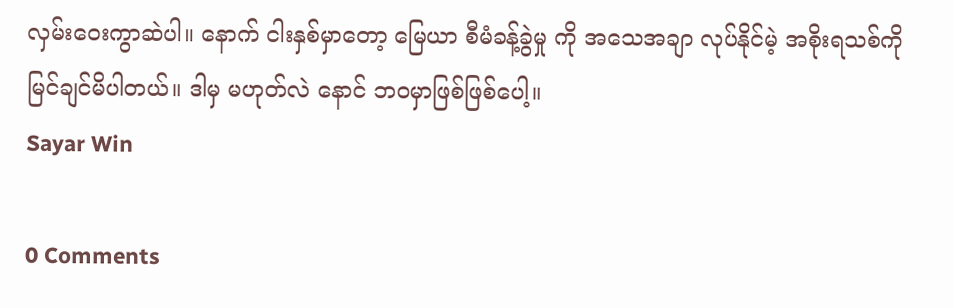လှမ်းဝေးကွာဆဲပါ။ နောက် ငါးနှစ်မှာတော့ မြေယာ စီမံခန့်ခွဲမှု ကို အသေအချာ လုပ်နိုင်မဲ့ အစိုးရသစ်ကို မြင်ချင်မိပါတယ်။ ဒါမှ မဟုတ်လဲ နောင် ဘဝမှာဖြစ်ဖြစ်ပေါ့။
Sayar Win

0 Comments